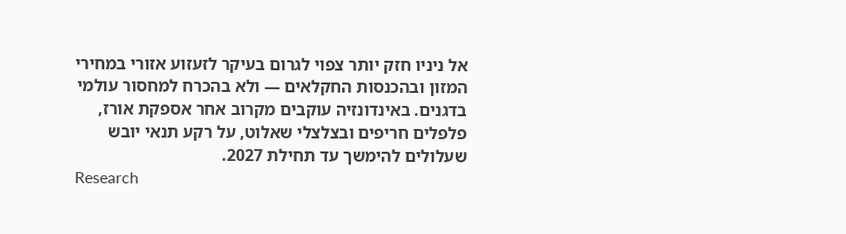אל ניניו חזק יותר צפוי לגרום בעיקר לזעזוע אזורי במחירי המזון ובהכנסות החקלאים — ולא בהכרח למחסור עולמי בדגנים. באינדונזיה עוקבים מקרוב אחר אספקת אורז, פלפלים חריפים ובצלצלי שאלוט, על רקע תנאי יובש שעלולים להימשך עד תחילת 2027.
Research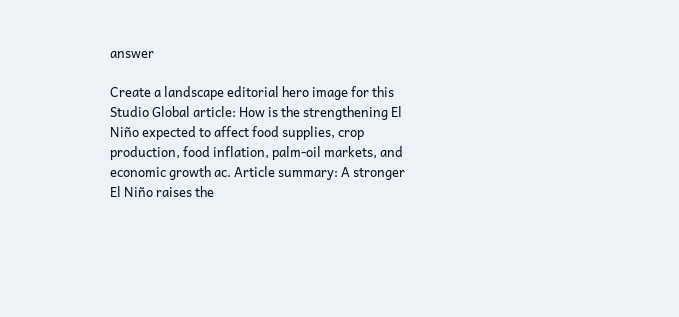answer

Create a landscape editorial hero image for this Studio Global article: How is the strengthening El Niño expected to affect food supplies, crop production, food inflation, palm-oil markets, and economic growth ac. Article summary: A stronger El Niño raises the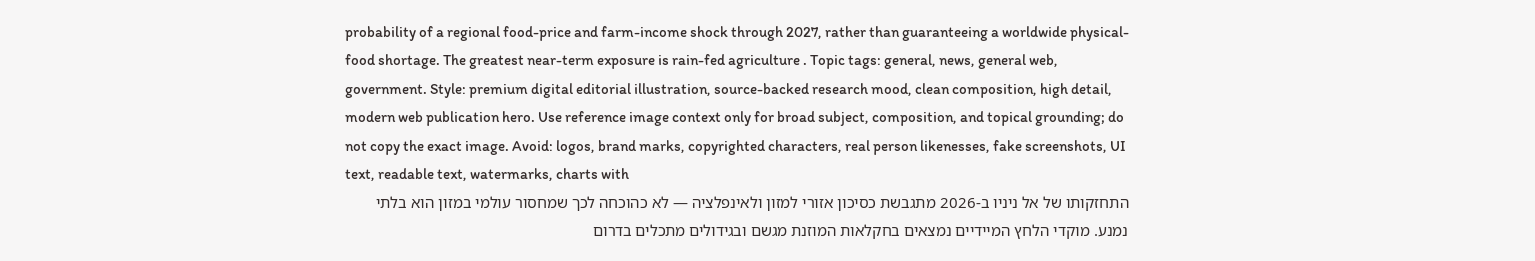probability of a regional food-price and farm-income shock through 2027, rather than guaranteeing a worldwide physical-food shortage. The greatest near-term exposure is rain-fed agriculture . Topic tags: general, news, general web, government. Style: premium digital editorial illustration, source-backed research mood, clean composition, high detail, modern web publication hero. Use reference image context only for broad subject, composition, and topical grounding; do not copy the exact image. Avoid: logos, brand marks, copyrighted characters, real person likenesses, fake screenshots, UI text, readable text, watermarks, charts with
התחזקותו של אל ניניו ב-2026 מתגבשת כסיכון אזורי למזון ולאינפלציה — לא כהוכחה לכך שמחסור עולמי במזון הוא בלתי נמנע. מוקדי הלחץ המיידיים נמצאים בחקלאות המוזנת מגשם ובגידולים מתכלים בדרום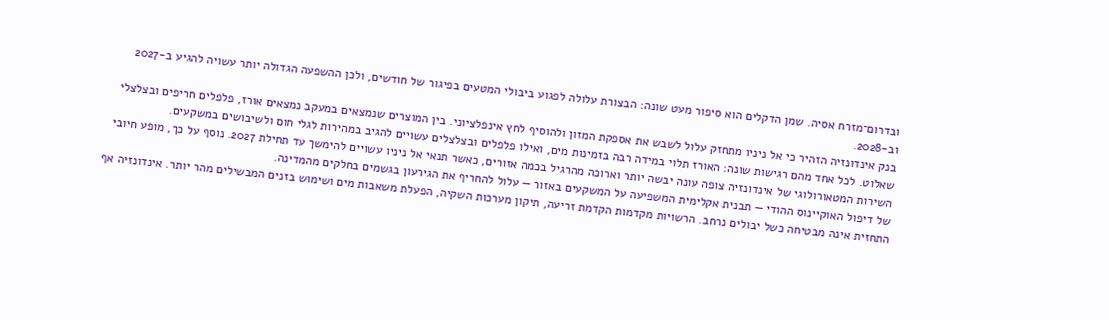ובדרום־מזרח אסיה. שמן הדקלים הוא סיפור מעט שונה: הבצורת עלולה לפגוע ביבולי המטעים בפיגור של חודשים, ולכן ההשפעה הגדולה יותר עשויה להגיע ב-2027 וב-2028.
בנק אינדונזיה הזהיר כי אל ניניו מתחזק עלול לשבש את אספקת המזון ולהוסיף לחץ אינפלציוני. בין המוצרים שנמצאים במעקב נמצאים אורז, פלפלים חריפים ובצלצלי שאלוט. לכל אחד מהם רגישות שונה: האורז תלוי במידה רבה בזמינות מים, ואילו פלפלים ובצלצלים עשויים להגיב במהירות לגלי חום ולשיבושים במשקעים.
השירות המטאורולוגי של אינדונזיה צופה עונה יבשה יותר וארוכה מהרגיל בכמה אזורים, כאשר תנאי אל ניניו עשויים להימשך עד תחילת 2027. נוסף על כך, מופע חיובי של דיפול האוקיינוס ההודי — תבנית אקלימית המשפיעה על המשקעים באזור — עלול להחריף את הגירעון בגשמים בחלקים מהמדינה.
התחזית אינה מבטיחה כשל יבולים נרחב. הרשויות מקדמות הקדמת זריעה, תיקון מערכות השקיה, הפעלת משאבות מים ושימוש בזנים המבשילים מהר יותר. אינדונזיה אף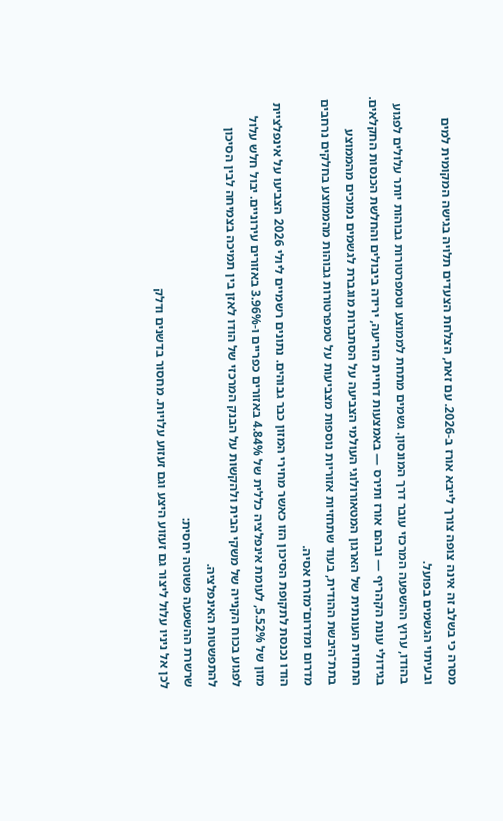מסרה כי בשלב זה אינה צופה צורך לייבא אורז ב-2026. עם זאת, הצלחת הצעדים תלויה בגישה המקומית למים ובעיתוי הגשמים בפועל.
בהודו, ערוץ ההשפעה המרכזי עובר דרך המונסון. גשמים מתחת לממוצע וטמפרטורות גבוהות יותר עלולים לפגוע בגידולי עונת הקהריף — ובהם אורז ותירס — באמצעות דחיית הזריעה, ירידה ביבולים והחלשת הכנסות החקלאים. התחזית העונתית של הארגון המטאורולוגי העולמי הצביעה על הסתברות מוגברת לגשמים נמוכים מהממוצע בתת־היבשת ההודית, בעוד שתחזיות אזוריות נוספות מצביעות על טמפרטורות גבוהות מהממוצע בחלקים נרחבים מדרום ומדרום־מזרח אסיה.
הודו נכנסת לתקופת הסיכון הזו כאשר מחירי המזון כבר גבוהים. נתונים רשמיים ליולי 2026 הצביעו על אינפלציית מזון של 5.52%, לעומת אינפלציה כללית של 4.84% באזורים כפריים ו-3.96% באזורים עירוניים. יבול חלש עלול לפגוע בכוח הקנייה של משקי הבית ולהקשות על הבנק המרכזי של הודו לאזן בין תמיכה בצמיחה לבין הסיכון להתפשטות האינפלציה.
שרשרת ההשפעה פשוטה יחסית:
לכן אל ניניו עלול ליצור גם זעזוע היצע וגם זעזוע עלויות. מחסור בדשנים ודלק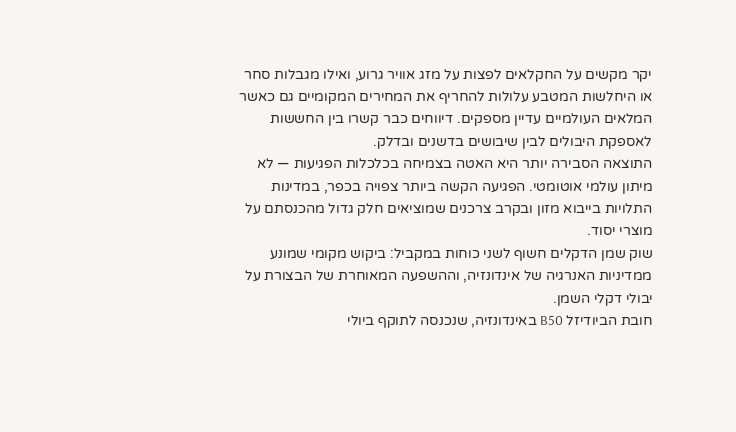יקר מקשים על החקלאים לפצות על מזג אוויר גרוע, ואילו מגבלות סחר או היחלשות המטבע עלולות להחריף את המחירים המקומיים גם כאשר המלאים העולמיים עדיין מספקים. דיווחים כבר קשרו בין החששות לאספקת היבולים לבין שיבושים בדשנים ובדלק.
התוצאה הסבירה יותר היא האטה בצמיחה בכלכלות הפגיעות — לא מיתון עולמי אוטומטי. הפגיעה הקשה ביותר צפויה בכפר, במדינות התלויות בייבוא מזון ובקרב צרכנים שמוציאים חלק גדול מהכנסתם על מוצרי יסוד.
שוק שמן הדקלים חשוף לשני כוחות במקביל: ביקוש מקומי שמונע ממדיניות האנרגיה של אינדונזיה, וההשפעה המאוחרת של הבצורת על יבולי דקלי השמן.
חובת הביודיזל B50 באינדונזיה, שנכנסה לתוקף ביולי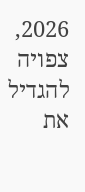2026, צפויה להגדיל את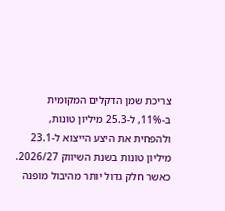צריכת שמן הדקלים המקומית ב-11%, ל-25.3 מיליון טונות, ולהפחית את היצע הייצוא ל-23.1 מיליון טונות בשנת השיווק 2026/27. כאשר חלק גדול יותר מהיבול מופנה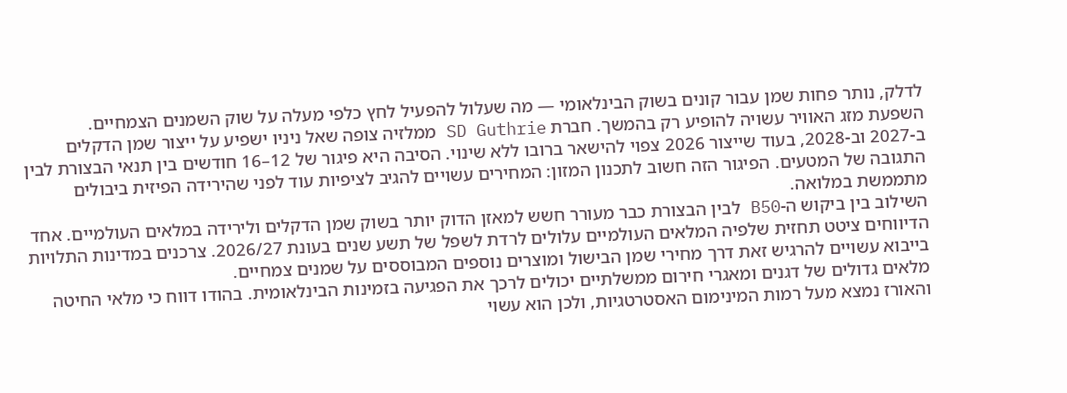לדלק, נותר פחות שמן עבור קונים בשוק הבינלאומי — מה שעלול להפעיל לחץ כלפי מעלה על שוק השמנים הצמחיים.
השפעת מזג האוויר עשויה להופיע רק בהמשך. חברת SD Guthrie ממלזיה צופה שאל ניניו ישפיע על ייצור שמן הדקלים ב-2027 וב-2028, בעוד שייצור 2026 צפוי להישאר ברובו ללא שינוי. הסיבה היא פיגור של 12–16 חודשים בין תנאי הבצורת לבין התגובה של המטעים. הפיגור הזה חשוב לתכנון המזון: המחירים עשויים להגיב לציפיות עוד לפני שהירידה הפיזית ביבולים מתממשת במלואה.
השילוב בין ביקוש ה-B50 לבין הבצורת כבר מעורר חשש למאזן הדוק יותר בשוק שמן הדקלים ולירידה במלאים העולמיים. אחד הדיווחים ציטט תחזית שלפיה המלאים העולמיים עלולים לרדת לשפל של תשע שנים בעונת 2026/27. צרכנים במדינות התלויות בייבוא עשויים להרגיש זאת דרך מחירי שמן הבישול ומוצרים נוספים המבוססים על שמנים צמחיים.
מלאים גדולים של דגנים ומאגרי חירום ממשלתיים יכולים לרכך את הפגיעה בזמינות הבינלאומית. בהודו דווח כי מלאי החיטה והאורז נמצא מעל רמות המינימום האסטרטגיות, ולכן הוא עשוי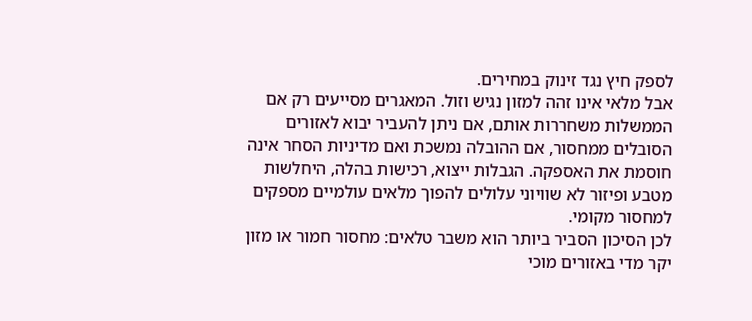לספק חיץ נגד זינוק במחירים.
אבל מלאי אינו זהה למזון נגיש וזול. המאגרים מסייעים רק אם הממשלות משחררות אותם, אם ניתן להעביר יבוא לאזורים הסובלים ממחסור, אם ההובלה נמשכת ואם מדיניות הסחר אינה חוסמת את האספקה. הגבלות ייצוא, רכישות בהלה, היחלשות מטבע ופיזור לא שוויוני עלולים להפוך מלאים עולמיים מספקים למחסור מקומי.
לכן הסיכון הסביר ביותר הוא משבר טלאים: מחסור חמור או מזון יקר מדי באזורים מוכי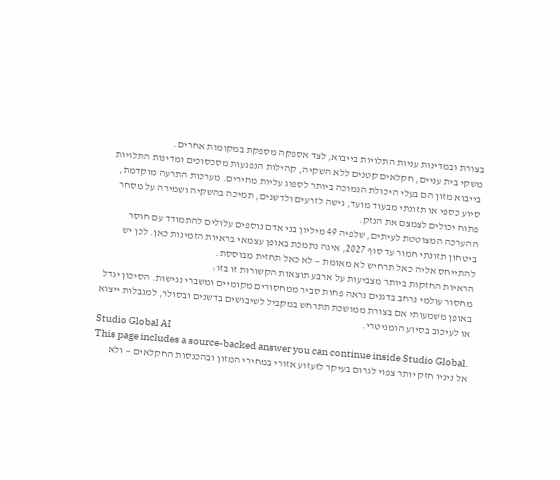בצורת ובמדינות עניות התלויות בייבוא, לצד אספקה מספקת במקומות אחרים.
משקי בית עניים, חקלאים קטנים ללא השקיה, קהילות הנפגעות מסכסוכים ומדינות התלויות בייבוא מזון הם בעלי היכולת הנמוכה ביותר לספוג עליות מחירים. מערכות התרעה מוקדמת, סיוע כספי או תזונתי מבעוד מועד, גישה לזרעים ולדשנים, תמיכה בהשקיה ושמירה על מסחר פתוח יכולים לצמצם את הנזק.
ההערכה המצוטטת לעיתים, שלפיה 49 מיליון בני אדם נוספים עלולים להתמודד עם חוסר ביטחון תזונתי חמור עד סוף 2027, אינה נתמכת באופן עצמאי בראיות הזמינות כאן. לכן יש להתייחס אליה כאל תרחיש לא מאומת — לא כאל תחזית מבוססת.
הראיות החזקות ביותר מצביעות על ארבע תוצאות הקשורות זו בזו:
מחסור עולמי נרחב בדגנים נראה פחות סביר ממחסורים מקומיים ומשברי נגישות. הסיכון יגדל באופן משמעותי אם בצורת ממושכת תתרחש במקביל לשיבושים בדשנים ובסולר, למגבלות ייצוא או לעיכוב בסיוע הומניטרי.
Studio Global AI
This page includes a source-backed answer you can continue inside Studio Global.
אל ניניו חזק יותר צפוי לגרום בעיקר לזעזוע אזורי במחירי המזון ובהכנסות החקלאים — ולא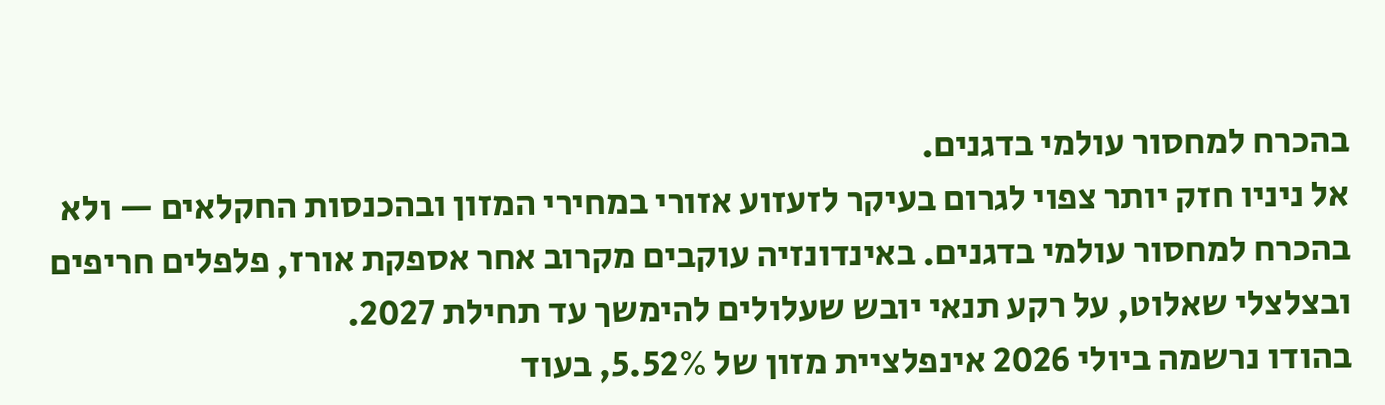בהכרח למחסור עולמי בדגנים.
אל ניניו חזק יותר צפוי לגרום בעיקר לזעזוע אזורי במחירי המזון ובהכנסות החקלאים — ולא בהכרח למחסור עולמי בדגנים. באינדונזיה עוקבים מקרוב אחר אספקת אורז, פלפלים חריפים ובצלצלי שאלוט, על רקע תנאי יובש שעלולים להימשך עד תחילת 2027.
בהודו נרשמה ביולי 2026 אינפלציית מזון של 5.52%, בעוד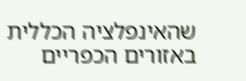שהאינפלציה הכללית באזורים הכפריים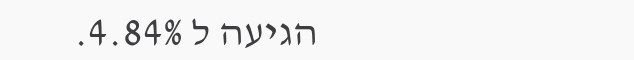הגיעה ל 4.84%.